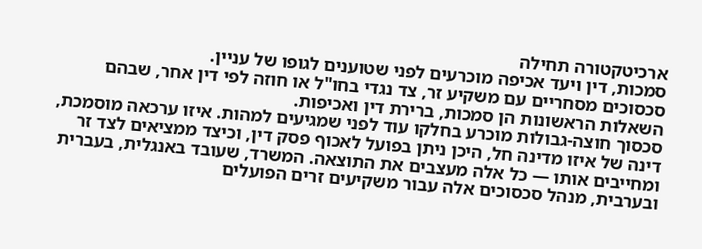ארכיטקטורה תחילה
סמכות, דין ויעד אכיפה מוכרעים לפני שטוענים לגופו של עניין.
סכסוכים מסחריים עם משקיע זר, צד נגדי בחו"ל או חוזה לפי דין אחר, שבהם השאלות הראשונות הן סמכות, ברירת דין ואכיפות.
סכסוך חוצה-גבולות מוכרע בחלקו עוד לפני שמגיעים למהות. איזו ערכאה מוסמכת, דינה של איזו מדינה חל, היכן ניתן בפועל לאכוף פסק דין, וכיצד ממציאים לצד זר ומחייבים אותו — כל אלה מעצבים את התוצאה. המשרד, שעובד באנגלית, בעברית ובערבית, מנהל סכסוכים אלה עבור משקיעים זרים הפועלים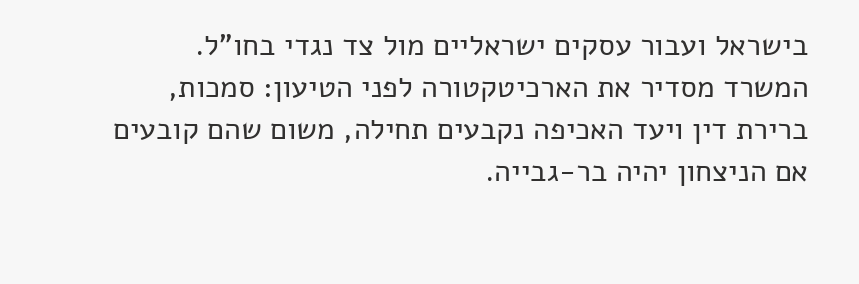בישראל ועבור עסקים ישראליים מול צד נגדי בחו"ל.
המשרד מסדיר את הארכיטקטורה לפני הטיעון: סמכות, ברירת דין ויעד האכיפה נקבעים תחילה, משום שהם קובעים אם הניצחון יהיה בר-גבייה.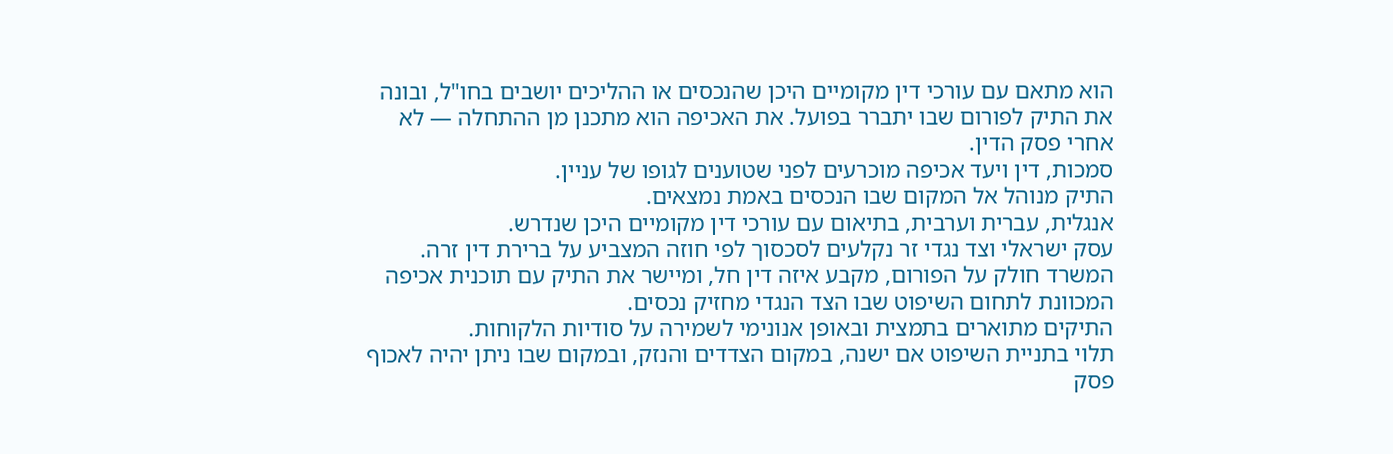הוא מתאם עם עורכי דין מקומיים היכן שהנכסים או ההליכים יושבים בחו"ל, ובונה את התיק לפורום שבו יתברר בפועל. את האכיפה הוא מתכנן מן ההתחלה — לא אחרי פסק הדין.
סמכות, דין ויעד אכיפה מוכרעים לפני שטוענים לגופו של עניין.
התיק מנוהל אל המקום שבו הנכסים באמת נמצאים.
אנגלית, עברית וערבית, בתיאום עם עורכי דין מקומיים היכן שנדרש.
עסק ישראלי וצד נגדי זר נקלעים לסכסוך לפי חוזה המצביע על ברירת דין זרה. המשרד חולק על הפורום, מקבע איזה דין חל, ומיישר את התיק עם תוכנית אכיפה המכוונת לתחום השיפוט שבו הצד הנגדי מחזיק נכסים.
התיקים מתוארים בתמצית ובאופן אנונימי לשמירה על סודיות הלקוחות.
תלוי בתניית השיפוט אם ישנה, במקום הצדדים והנזק, ובמקום שבו ניתן יהיה לאכוף פסק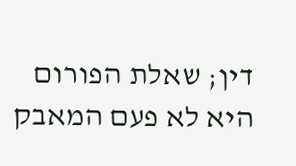דין; שאלת הפורום היא לא פעם המאבק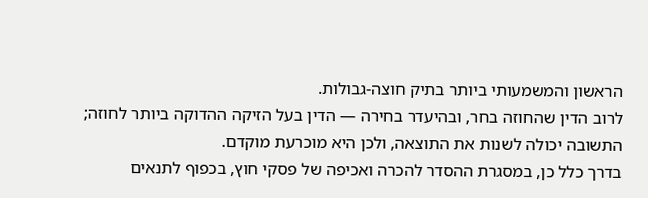הראשון והמשמעותי ביותר בתיק חוצה-גבולות.
לרוב הדין שהחוזה בחר, ובהיעדר בחירה — הדין בעל הזיקה ההדוקה ביותר לחוזה; התשובה יכולה לשנות את התוצאה, ולכן היא מוכרעת מוקדם.
בדרך כלל כן, במסגרת ההסדר להכרה ואכיפה של פסקי חוץ, בכפוף לתנאים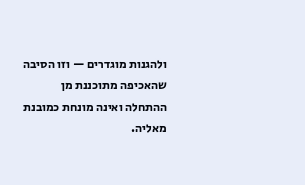ולהגנות מוגדרים — וזו הסיבה שהאכיפה מתוכננת מן ההתחלה ואינה מונחת כמובנת מאליה.